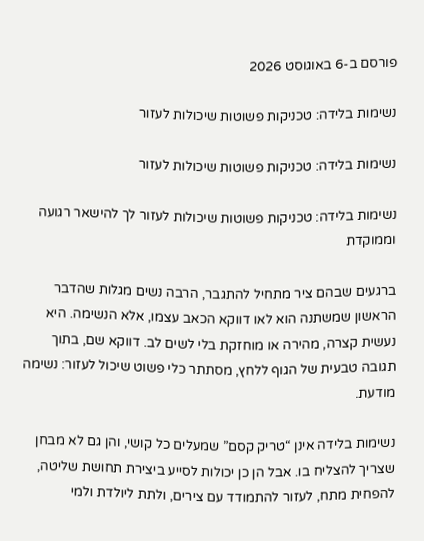פורסם ב-6 באוגוסט 2026

נשימות בלידה: טכניקות פשוטות שיכולות לעזור

נשימות בלידה: טכניקות פשוטות שיכולות לעזור

נשימות בלידה: טכניקות פשוטות שיכולות לעזור לך להישאר רגועה וממוקדת

ברגעים שבהם ציר מתחיל להתגבר, הרבה נשים מגלות שהדבר הראשון שמשתנה הוא לאו דווקא הכאב עצמו, אלא הנשימה. היא נעשית קצרה, מהירה או מוחזקת בלי לשים לב. דווקא שם, בתוך תגובה טבעית של הגוף ללחץ, מסתתר כלי פשוט שיכול לעזור: נשימה מודעת.

נשימות בלידה אינן “טריק קסם” שמעלים כל קושי, והן גם לא מבחן שצריך להצליח בו. אבל הן כן יכולות לסייע ביצירת תחושת שליטה, להפחית מתח, לעזור להתמודד עם צירים, ולתת ליולדת ולמי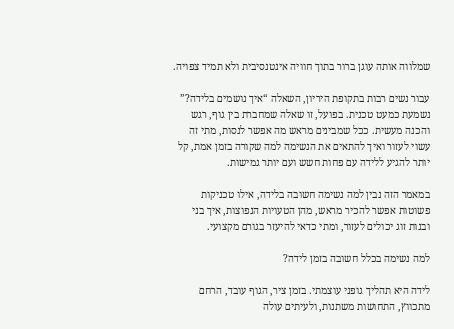שמלווה אותה עוגן ברור בתוך חוויה אינטנסיבית ולא תמיד צפויה.

עבור נשים רבות בתקופת היריון, השאלה “איך נושמים בלידה?” נשמעת כמעט טכנית. בפועל, זו שאלה שמחברת בין גוף, רגש והכנה מעשית. ככל שמבינים מראש מה אפשר לנסות, מתי זה עשוי לעזור ואיך להתאים את הנשימה למה שקורה בזמן אמת, קל יותר להגיע ללידה עם פחות חשש ועם יותר גמישות.

במאמר הזה נבין למה נשימה חשובה בלידה, אילו טכניקות פשוטות אפשר להכיר מראש, מהן הטעויות הנפוצות, איך בני ובנות זוג יכולים לעזור, ומתי כדאי להיעזר בגורם מקצועי.

למה נשימה בכלל חשובה בזמן לידה?

לידה היא תהליך גופני עוצמתי. בזמן ציר, הגוף עובד, הרחם מתכווץ, התחושות משתנות, ולעיתים עולה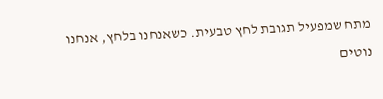מתח שמפעיל תגובת לחץ טבעית. כשאנחנו בלחץ, אנחנו נוטים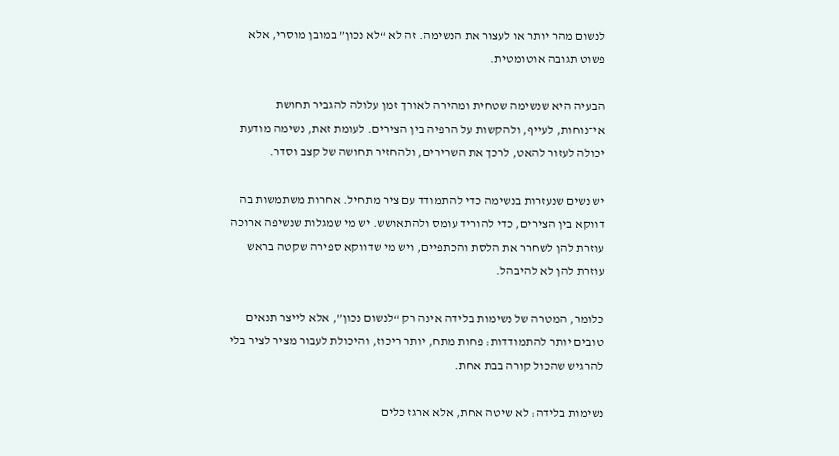לנשום מהר יותר או לעצור את הנשימה. זה לא “לא נכון” במובן מוסרי, אלא פשוט תגובה אוטומטית.

הבעיה היא שנשימה שטחית ומהירה לאורך זמן עלולה להגביר תחושת אי־נוחות, לעייף, ולהקשות על הרפיה בין הצירים. לעומת זאת, נשימה מודעת יכולה לעזור להאט, לרכך את השרירים, ולהחזיר תחושה של קצב וסדר.

יש נשים שנעזרות בנשימה כדי להתמודד עם ציר מתחיל. אחרות משתמשות בה דווקא בין הצירים, כדי להוריד עומס ולהתאושש. יש מי שמגלות שנשיפה ארוכה עוזרת להן לשחרר את הלסת והכתפיים, ויש מי שדווקא ספירה שקטה בראש עוזרת להן לא להיבהל.

כלומר, המטרה של נשימות בלידה אינה רק “לנשום נכון”, אלא לייצר תנאים טובים יותר להתמודדות: פחות מתח, יותר ריכוז, והיכולת לעבור מציר לציר בלי להרגיש שהכול קורה בבת אחת.

נשימות בלידה: לא שיטה אחת, אלא ארגז כלים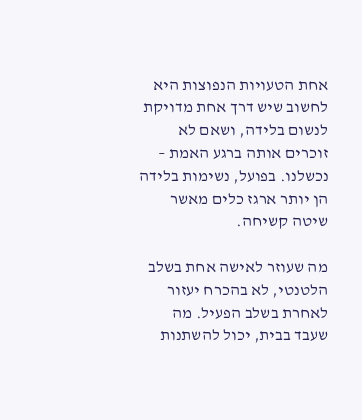אחת הטעויות הנפוצות היא לחשוב שיש דרך אחת מדויקת לנשום בלידה, ושאם לא זוכרים אותה ברגע האמת – נכשלנו. בפועל, נשימות בלידה הן יותר ארגז כלים מאשר שיטה קשיחה.

מה שעוזר לאישה אחת בשלב הלטנטי, לא בהכרח יעזור לאחרת בשלב הפעיל. מה שעבד בבית, יכול להשתנות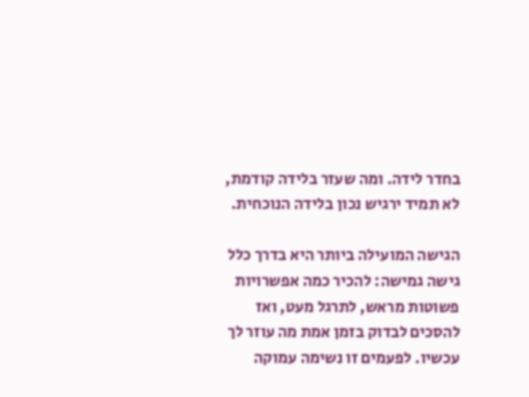בחדר לידה. ומה שעזר בלידה קודמת, לא תמיד ירגיש נכון בלידה הנוכחית.

הגישה המועילה ביותר היא בדרך כלל גישה גמישה: להכיר כמה אפשרויות פשוטות מראש, לתרגל מעט, ואז להסכים לבדוק בזמן אמת מה עוזר לך עכשיו. לפעמים זו נשימה עמוקה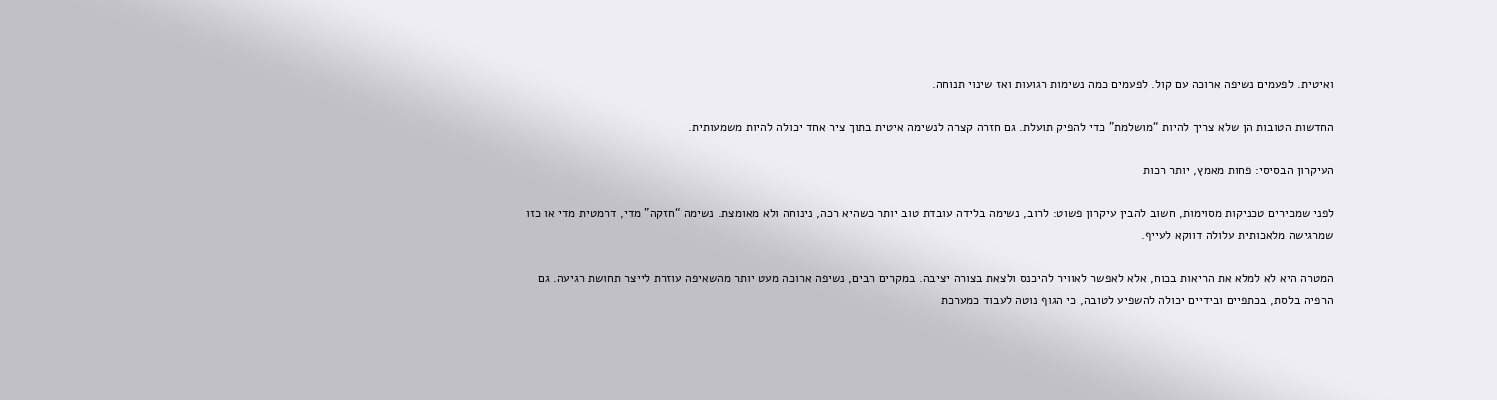ואיטית. לפעמים נשיפה ארוכה עם קול. לפעמים כמה נשימות רגועות ואז שינוי תנוחה.

החדשות הטובות הן שלא צריך להיות “מושלמת” כדי להפיק תועלת. גם חזרה קצרה לנשימה איטית בתוך ציר אחד יכולה להיות משמעותית.

העיקרון הבסיסי: פחות מאמץ, יותר רכות

לפני שמכירים טכניקות מסוימות, חשוב להבין עיקרון פשוט: לרוב, נשימה בלידה עובדת טוב יותר כשהיא רכה, נינוחה ולא מאומצת. נשימה “חזקה” מדי, דרמטית מדי או כזו שמרגישה מלאכותית עלולה דווקא לעייף.

המטרה היא לא למלא את הריאות בכוח, אלא לאפשר לאוויר להיכנס ולצאת בצורה יציבה. במקרים רבים, נשיפה ארוכה מעט יותר מהשאיפה עוזרת לייצר תחושת רגיעה. גם הרפיה בלסת, בכתפיים ובידיים יכולה להשפיע לטובה, כי הגוף נוטה לעבוד כמערכת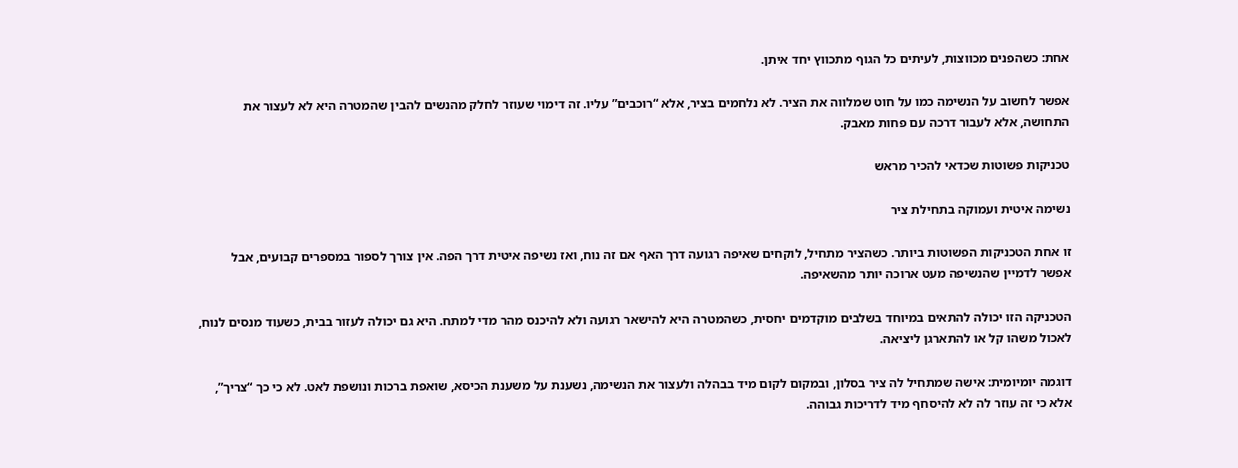אחת: כשהפנים מכווצות, לעיתים כל הגוף מתכווץ יחד איתן.

אפשר לחשוב על הנשימה כמו על חוט שמלווה את הציר. לא נלחמים בציר, אלא “רוכבים” עליו. זה דימוי שעוזר לחלק מהנשים להבין שהמטרה היא לא לעצור את התחושה, אלא לעבור דרכה עם פחות מאבק.

טכניקות פשוטות שכדאי להכיר מראש

נשימה איטית ועמוקה בתחילת ציר

זו אחת הטכניקות הפשוטות ביותר. כשהציר מתחיל, לוקחים שאיפה רגועה דרך האף אם זה נוח, ואז נשיפה איטית דרך הפה. אין צורך לספור במספרים קבועים, אבל אפשר לדמיין שהנשיפה מעט ארוכה יותר מהשאיפה.

הטכניקה הזו יכולה להתאים במיוחד בשלבים מוקדמים יחסית, כשהמטרה היא להישאר רגועה ולא להיכנס מהר מדי למתח. היא גם יכולה לעזור בבית, כשעוד מנסים לנוח, לאכול משהו קל או להתארגן ליציאה.

דוגמה יומיומית: אישה שמתחיל לה ציר בסלון, ובמקום לקום מיד בבהלה ולעצור את הנשימה, נשענת על משענת הכיסא, שואפת ברכות ונושפת לאט. לא כי כך “צריך”, אלא כי זה עוזר לה לא להיסחף מיד לדריכות גבוהה.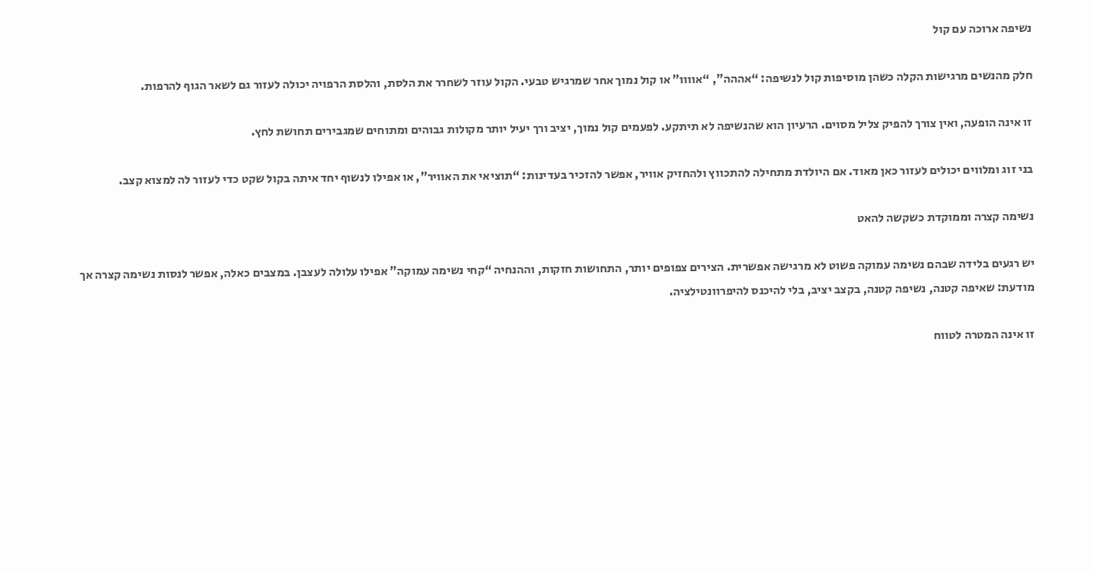נשיפה ארוכה עם קול

חלק מהנשים מרגישות הקלה כשהן מוסיפות קול לנשיפה: “אההה”, “אוווו” או קול נמוך אחר שמרגיש טבעי. הקול עוזר לשחרר את הלסת, והלסת הרפויה יכולה לעזור גם לשאר הגוף להרפות.

זו אינה הופעה, ואין צורך להפיק צליל מסוים. הרעיון הוא שהנשיפה לא תיתקע. לפעמים קול נמוך, יציב ורך יעיל יותר מקולות גבוהים ומתוחים שמגבירים תחושת לחץ.

בני זוג ומלווים יכולים לעזור כאן מאוד. אם היולדת מתחילה להתכווץ ולהחזיק אוויר, אפשר להזכיר בעדינות: “תוציאי את האוויר”, או אפילו לנשוף יחד איתה בקול שקט כדי לעזור לה למצוא קצב.

נשימה קצרה וממוקדת כשקשה להאט

יש רגעים בלידה שבהם נשימה עמוקה פשוט לא מרגישה אפשרית. הצירים צפופים יותר, התחושות חזקות, וההנחיה “קחי נשימה עמוקה” אפילו עלולה לעצבן. במצבים כאלה, אפשר לנסות נשימה קצרה אך מודעת: שאיפה קטנה, נשיפה קטנה, בקצב יציב, בלי להיכנס להיפרוונטילציה.

זו אינה המטרה לטווח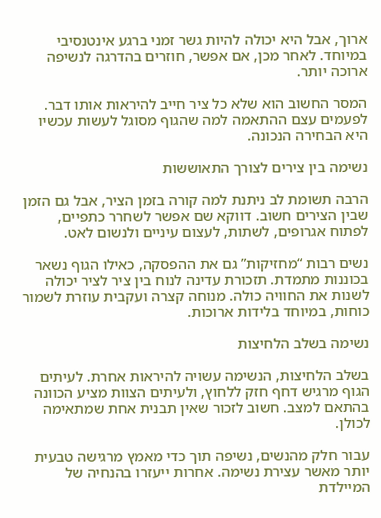ארוך, אבל היא יכולה להיות גשר זמני ברגע אינטנסיבי במיוחד. לאחר מכן, אם אפשר, חוזרים בהדרגה לנשיפה ארוכה יותר.

המסר החשוב הוא שלא כל ציר חייב להיראות אותו דבר. לפעמים עצם ההתאמה למה שהגוף מסוגל לעשות עכשיו היא הבחירה הנכונה.

נשימה בין צירים לצורך התאוששות

הרבה תשומת לב ניתנת למה קורה בזמן הציר, אבל גם הזמן שבין הצירים חשוב. דווקא שם אפשר לשחרר כתפיים, לפתוח אגרופים, לשתות, לעצום עיניים ולנשום לאט.

נשים רבות “מחזיקות” גם את ההפסקה, כאילו הגוף נשאר בכוננות מתמדת. תזכורת עדינה לנוח בין ציר לציר יכולה לשנות את החוויה כולה. מנוחה קצרה ועקבית עוזרת לשמור כוחות, במיוחד בלידות ארוכות.

נשימה בשלב הלחיצות

בשלב הלחיצות, הנשימה עשויה להיראות אחרת. לעיתים הגוף מרגיש דחף חזק ללחוץ, ולעיתים הצוות מציע הכוונה בהתאם למצב. חשוב לזכור שאין תבנית אחת שמתאימה לכולן.

עבור חלק מהנשים, נשיפה תוך כדי מאמץ מרגישה טבעית יותר מאשר עצירת נשימה. אחרות ייעזרו בהנחיה של המיילדת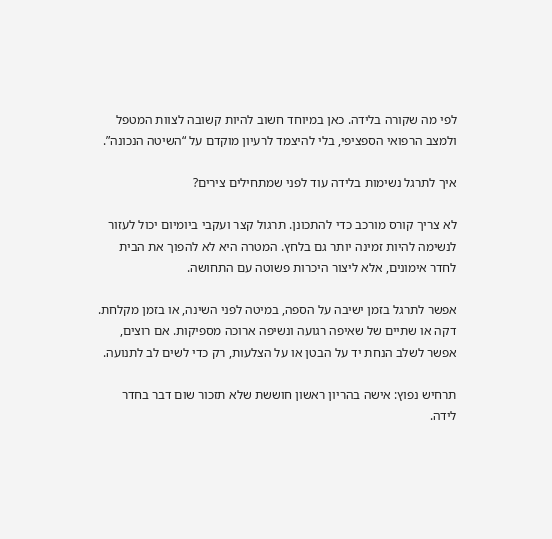לפי מה שקורה בלידה. כאן במיוחד חשוב להיות קשובה לצוות המטפל ולמצב הרפואי הספציפי, בלי להיצמד לרעיון מוקדם על “השיטה הנכונה”.

איך לתרגל נשימות בלידה עוד לפני שמתחילים צירים?

לא צריך קורס מורכב כדי להתכונן. תרגול קצר ועקבי ביומיום יכול לעזור לנשימה להיות זמינה יותר גם בלחץ. המטרה היא לא להפוך את הבית לחדר אימונים, אלא ליצור היכרות פשוטה עם התחושה.

אפשר לתרגל בזמן ישיבה על הספה, במיטה לפני השינה, או בזמן מקלחת. דקה או שתיים של שאיפה רגועה ונשיפה ארוכה מספיקות. אם רוצים, אפשר לשלב הנחת יד על הבטן או על הצלעות, רק כדי לשים לב לתנועה.

תרחיש נפוץ: אישה בהריון ראשון חוששת שלא תזכור שום דבר בחדר לידה.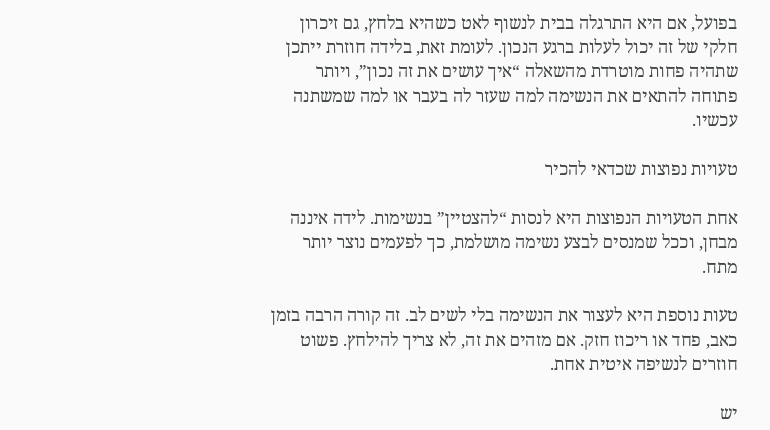בפועל, אם היא התרגלה בבית לנשוף לאט כשהיא בלחץ, גם זיכרון חלקי של זה יכול לעלות ברגע הנכון. לעומת זאת, בלידה חוזרת ייתכן שתהיה פחות מוטרדת מהשאלה “איך עושים את זה נכון”, ויותר פתוחה להתאים את הנשימה למה שעזר לה בעבר או למה שמשתנה עכשיו.

טעויות נפוצות שכדאי להכיר

אחת הטעויות הנפוצות היא לנסות “להצטיין” בנשימות. לידה איננה מבחן, וככל שמנסים לבצע נשימה מושלמת, כך לפעמים נוצר יותר מתח.

טעות נוספת היא לעצור את הנשימה בלי לשים לב. זה קורה הרבה בזמן כאב, פחד או ריכוז חזק. אם מזהים את זה, לא צריך להילחץ. פשוט חוזרים לנשיפה איטית אחת.

יש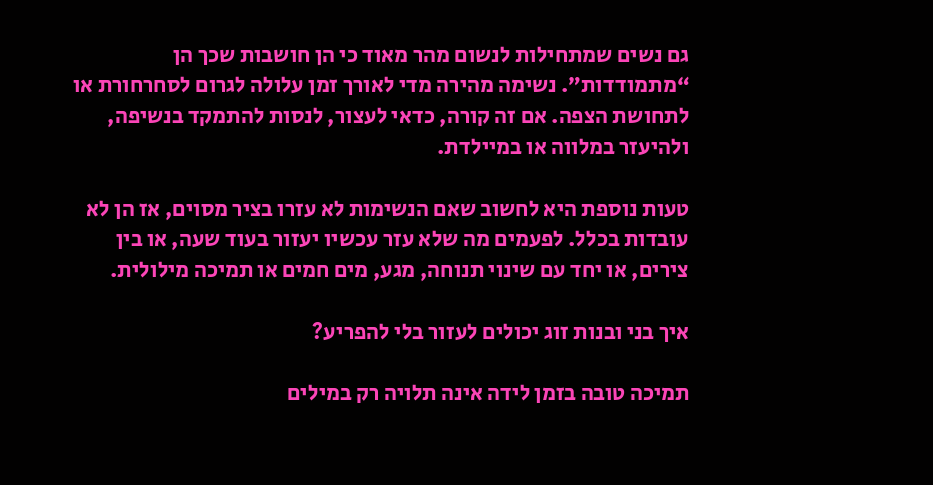גם נשים שמתחילות לנשום מהר מאוד כי הן חושבות שכך הן “מתמודדות”. נשימה מהירה מדי לאורך זמן עלולה לגרום לסחרחורת או לתחושת הצפה. אם זה קורה, כדאי לעצור, לנסות להתמקד בנשיפה, ולהיעזר במלווה או במיילדת.

טעות נוספת היא לחשוב שאם הנשימות לא עזרו בציר מסוים, אז הן לא עובדות בכלל. לפעמים מה שלא עזר עכשיו יעזור בעוד שעה, או בין צירים, או יחד עם שינוי תנוחה, מגע, מים חמים או תמיכה מילולית.

איך בני ובנות זוג יכולים לעזור בלי להפריע?

תמיכה טובה בזמן לידה אינה תלויה רק במילים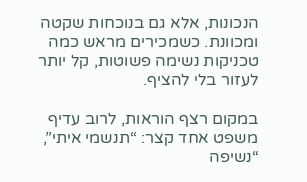הנכונות, אלא גם בנוכחות שקטה ומכוונת. כשמכירים מראש כמה טכניקות נשימה פשוטות, קל יותר לעזור בלי להציף.

במקום רצף הוראות, לרוב עדיף משפט אחד קצר: “תנשמי איתי”, “נשיפה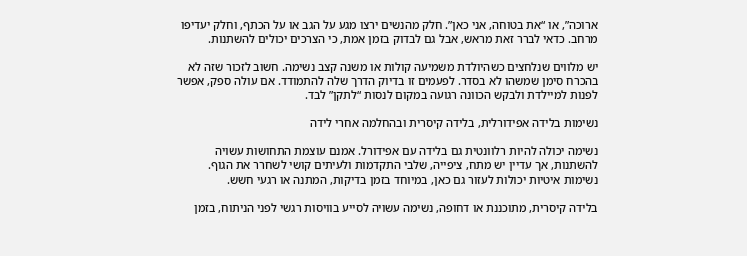ארוכה”, או “את בטוחה, אני כאן”. חלק מהנשים ירצו מגע על הגב או על הכתף, וחלק יעדיפו מרחב. כדאי לברר זאת מראש, אבל גם לבדוק בזמן אמת, כי הצרכים יכולים להשתנות.

יש מלווים שנלחצים כשהיולדת משמיעה קולות או משנה קצב נשימה. חשוב לזכור שזה לא בהכרח סימן שמשהו לא בסדר. לפעמים זו בדיוק הדרך שלה להתמודד. אם עולה ספק, אפשר לפנות למיילדת ולבקש הכוונה רגועה במקום לנסות “לתקן” לבד.

נשימות בלידה אפידורלית, בלידה קיסרית ובהחלמה אחרי לידה

נשימה יכולה להיות רלוונטית גם בלידה עם אפידורל. אמנם עוצמת התחושות עשויה להשתנות, אך עדיין יש מתח, ציפייה, שלבי התקדמות ולעיתים קושי לשחרר את הגוף. נשימות איטיות יכולות לעזור גם כאן, במיוחד בזמן בדיקות, המתנה או רגעי חשש.

בלידה קיסרית, מתוכננת או דחופה, נשימה עשויה לסייע בוויסות רגשי לפני הניתוח, בזמן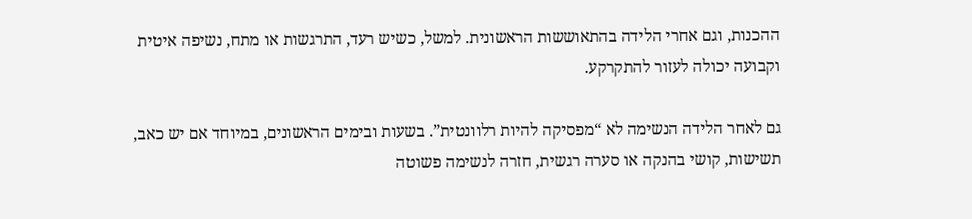ההכנות, וגם אחרי הלידה בהתאוששות הראשונית. למשל, כשיש רעד, התרגשות או מתח, נשיפה איטית וקבועה יכולה לעזור להתקרקע.

גם לאחר הלידה הנשימה לא “מפסיקה להיות רלוונטית”. בשעות ובימים הראשונים, במיוחד אם יש כאב, תשישות, קושי בהנקה או סערה רגשית, חזרה לנשימה פשוטה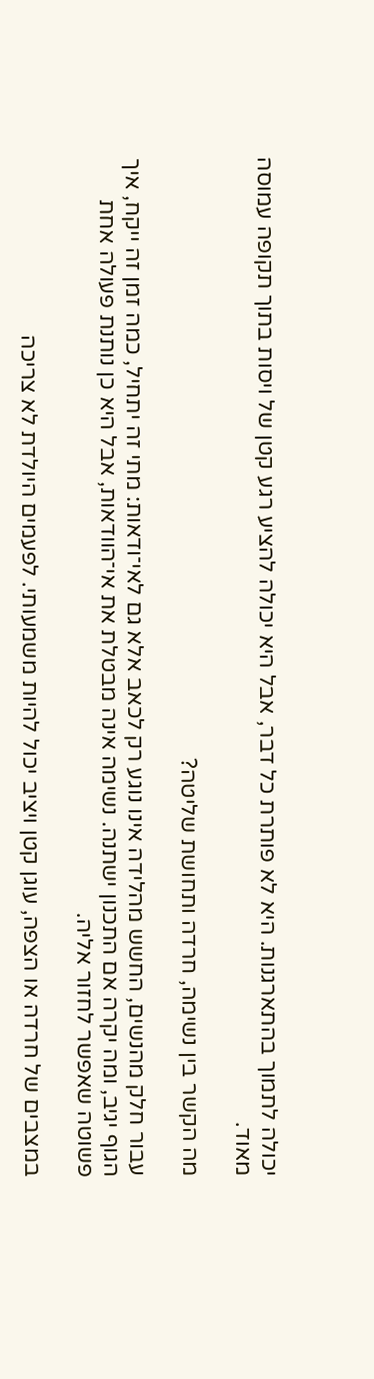יכולה לתמוך בהתארגנות. היא לא פותרת כל דבר, אבל היא יכולה להציע רגע קטן של ויסות בתוך תקופה עמוסה מאוד.

מה הקשר בין נשימה, חרדה ותחושת שליטה?

עבור חלק מהנשים, החשש מהלידה אינו נוגע רק לכאב אלא גם לאי־ודאות: מתי זה יתחיל, כמה זמן זה ייקח, איך הגוף יגיב, ומה יקרה אם התכנון ישתנה. נשימה אינה מבטלת את אי־הוודאות, אבל היא כן נותנת פעולה אחת פשוטה שאפשר לחזור אליה.

במצבים של חרדה או הצפה, עוגן קטן ויציב יכול להיות משמעותי. לפעמים היולדת לא צריכה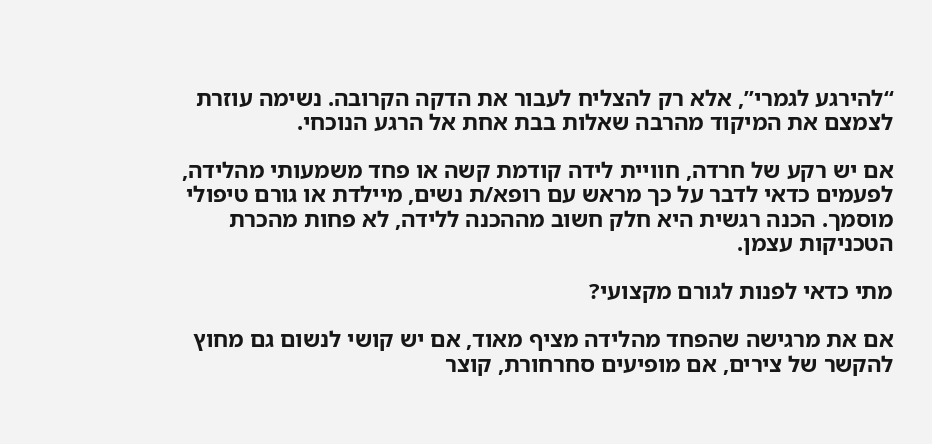“להירגע לגמרי”, אלא רק להצליח לעבור את הדקה הקרובה. נשימה עוזרת לצמצם את המיקוד מהרבה שאלות בבת אחת אל הרגע הנוכחי.

אם יש רקע של חרדה, חוויית לידה קודמת קשה או פחד משמעותי מהלידה, לפעמים כדאי לדבר על כך מראש עם רופא/ת נשים, מיילדת או גורם טיפולי מוסמך. הכנה רגשית היא חלק חשוב מההכנה ללידה, לא פחות מהכרת הטכניקות עצמן.

מתי כדאי לפנות לגורם מקצועי?

אם את מרגישה שהפחד מהלידה מציף מאוד, אם יש קושי לנשום גם מחוץ להקשר של צירים, אם מופיעים סחרחורת, קוצר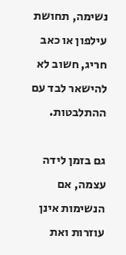נשימה, תחושת עילפון או כאב חריג, חשוב לא להישאר לבד עם ההתלבטות.

גם בזמן לידה עצמה, אם הנשימות אינן עוזרות ואת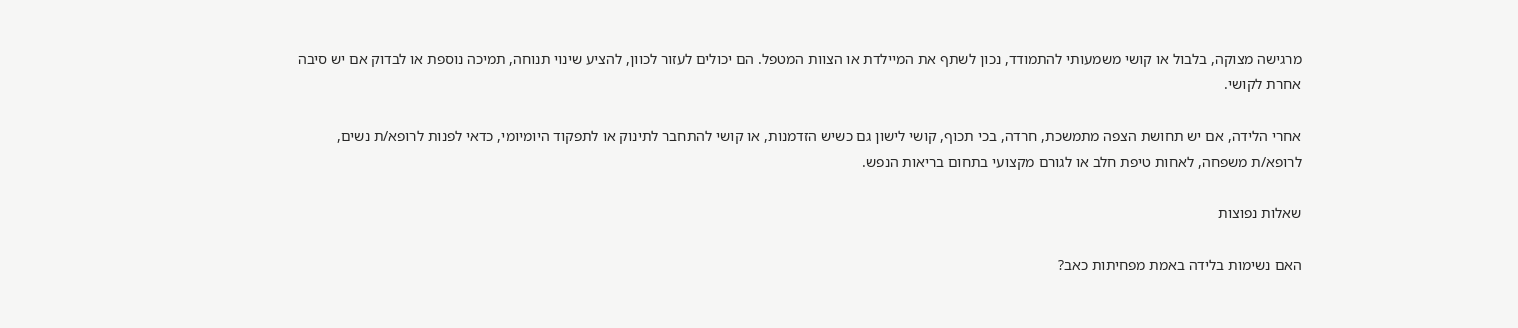מרגישה מצוקה, בלבול או קושי משמעותי להתמודד, נכון לשתף את המיילדת או הצוות המטפל. הם יכולים לעזור לכוון, להציע שינוי תנוחה, תמיכה נוספת או לבדוק אם יש סיבה אחרת לקושי.

אחרי הלידה, אם יש תחושת הצפה מתמשכת, חרדה, בכי תכוף, קושי לישון גם כשיש הזדמנות, או קושי להתחבר לתינוק או לתפקוד היומיומי, כדאי לפנות לרופא/ת נשים, לרופא/ת משפחה, לאחות טיפת חלב או לגורם מקצועי בתחום בריאות הנפש.

שאלות נפוצות

האם נשימות בלידה באמת מפחיתות כאב?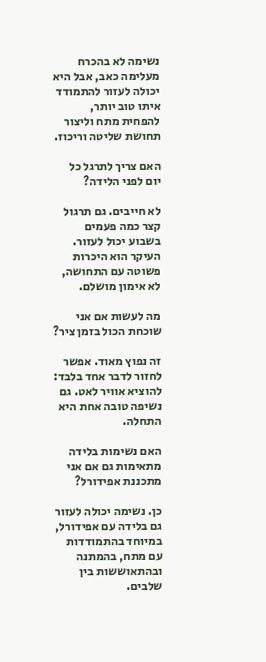נשימה לא בהכרח מעלימה כאב, אבל היא יכולה לעזור להתמודד איתו טוב יותר, להפחית מתח וליצור תחושת שליטה וריכוז.

האם צריך לתרגל כל יום לפני הלידה?

לא חייבים. גם תרגול קצר כמה פעמים בשבוע יכול לעזור. העיקר הוא היכרות פשוטה עם התחושה, לא אימון מושלם.

מה לעשות אם אני שוכחת הכול בזמן ציר?

זה נפוץ מאוד. אפשר לחזור לדבר אחד בלבד: להוציא אוויר לאט. גם נשיפה טובה אחת היא התחלה.

האם נשימות בלידה מתאימות גם אם אני מתכננת אפידורל?

כן. נשימה יכולה לעזור גם בלידה עם אפידורל, במיוחד בהתמודדות עם מתח, בהמתנה ובהתאוששות בין שלבים.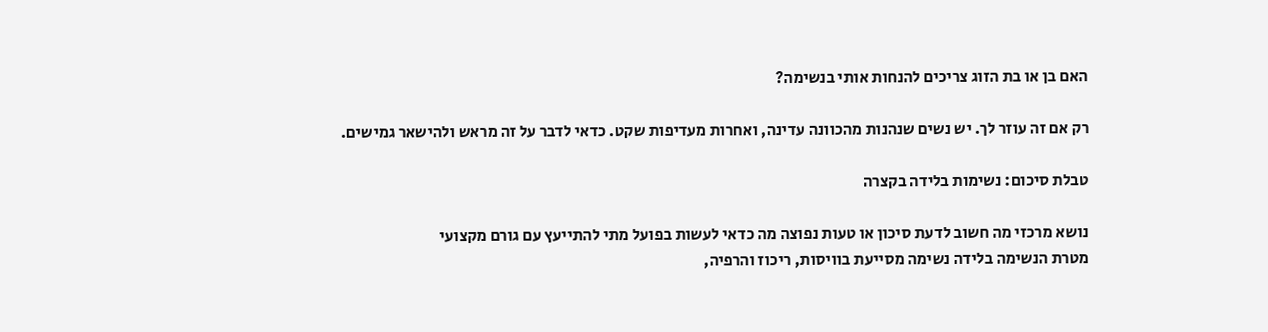האם בן או בת הזוג צריכים להנחות אותי בנשימה?

רק אם זה עוזר לך. יש נשים שנהנות מהכוונה עדינה, ואחרות מעדיפות שקט. כדאי לדבר על זה מראש ולהישאר גמישים.

טבלת סיכום: נשימות בלידה בקצרה

נושא מרכזי מה חשוב לדעת סיכון או טעות נפוצה מה כדאי לעשות בפועל מתי להתייעץ עם גורם מקצועי
מטרת הנשימה בלידה נשימה מסייעת בוויסות, ריכוז והרפיה,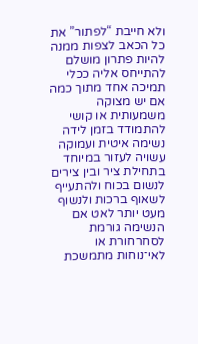ולא חייבת “לפתור” את כל הכאב לצפות ממנה להיות פתרון מושלם להתייחס אליה ככלי תמיכה אחד מתוך כמה אם יש מצוקה משמעותית או קושי להתמודד בזמן לידה
נשימה איטית ועמוקה עשויה לעזור במיוחד בתחילת ציר ובין צירים לנשום בכוח ולהתעייף לשאוף ברכות ולנשוף מעט יותר לאט אם הנשימה גורמת לסחרחורת או לאי־נוחות מתמשכת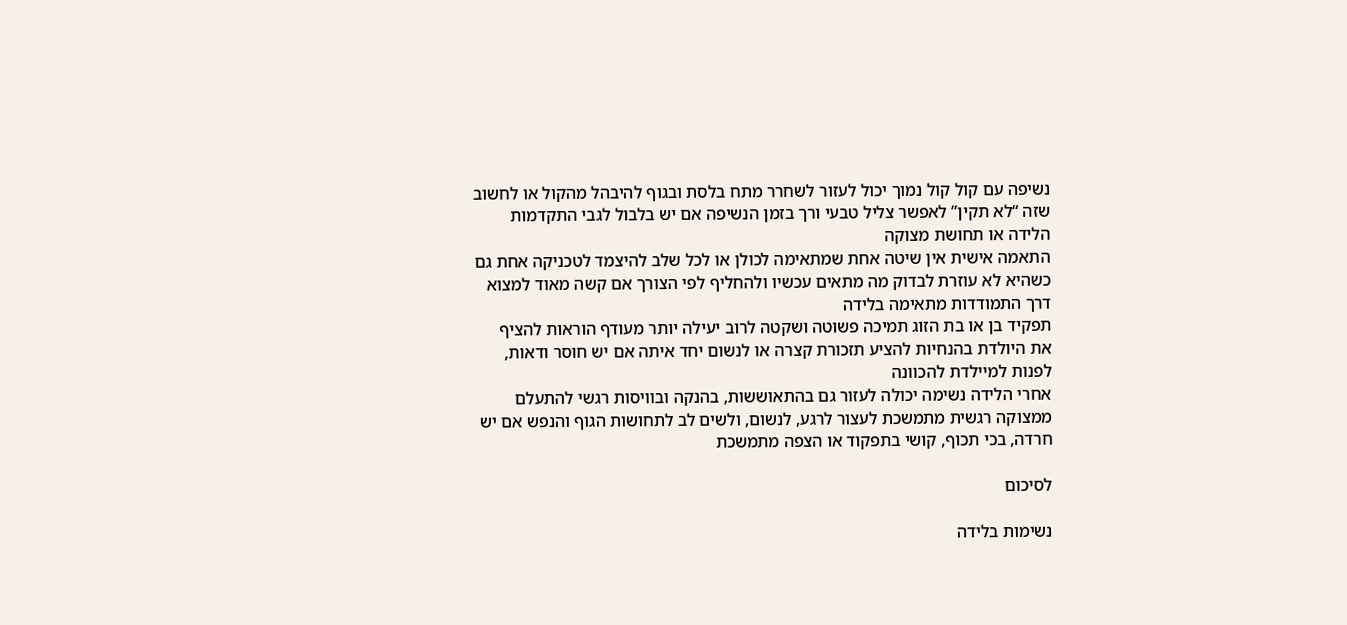נשיפה עם קול קול נמוך יכול לעזור לשחרר מתח בלסת ובגוף להיבהל מהקול או לחשוב שזה “לא תקין” לאפשר צליל טבעי ורך בזמן הנשיפה אם יש בלבול לגבי התקדמות הלידה או תחושת מצוקה
התאמה אישית אין שיטה אחת שמתאימה לכולן או לכל שלב להיצמד לטכניקה אחת גם כשהיא לא עוזרת לבדוק מה מתאים עכשיו ולהחליף לפי הצורך אם קשה מאוד למצוא דרך התמודדות מתאימה בלידה
תפקיד בן או בת הזוג תמיכה פשוטה ושקטה לרוב יעילה יותר מעודף הוראות להציף את היולדת בהנחיות להציע תזכורת קצרה או לנשום יחד איתה אם יש חוסר ודאות, לפנות למיילדת להכוונה
אחרי הלידה נשימה יכולה לעזור גם בהתאוששות, בהנקה ובוויסות רגשי להתעלם ממצוקה רגשית מתמשכת לעצור לרגע, לנשום, ולשים לב לתחושות הגוף והנפש אם יש חרדה, בכי תכוף, קושי בתפקוד או הצפה מתמשכת

לסיכום

נשימות בלידה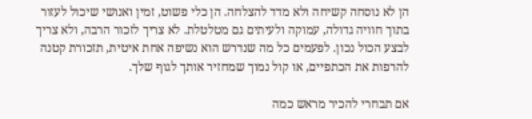הן לא נוסחה קשיחה ולא מדד להצלחה. הן כלי פשוט, זמין ואנושי שיכול לעזור בתוך חוויה גדולה, עמוקה ולעיתים גם מטלטלת. לא צריך לזכור הרבה, ולא צריך לבצע הכול נכון. לפעמים כל מה שנדרש הוא נשיפה אחת איטית, תזכורת קטנה להרפות את הכתפיים, או קול נמוך שמחזיר אותך לגוף שלך.

אם תבחרי להכיר מראש כמה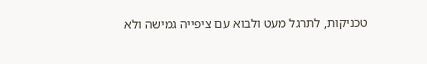טכניקות, לתרגל מעט ולבוא עם ציפייה גמישה ולא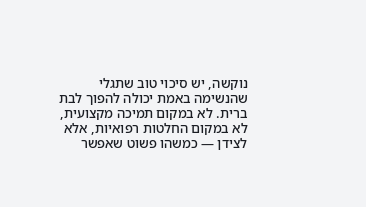נוקשה, יש סיכוי טוב שתגלי שהנשימה באמת יכולה להפוך לבת ברית. לא במקום תמיכה מקצועית, לא במקום החלטות רפואיות, אלא לצידן — כמשהו פשוט שאפשר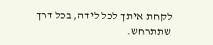לקחת איתך לכל לידה, בכל דרך שתתרחש.